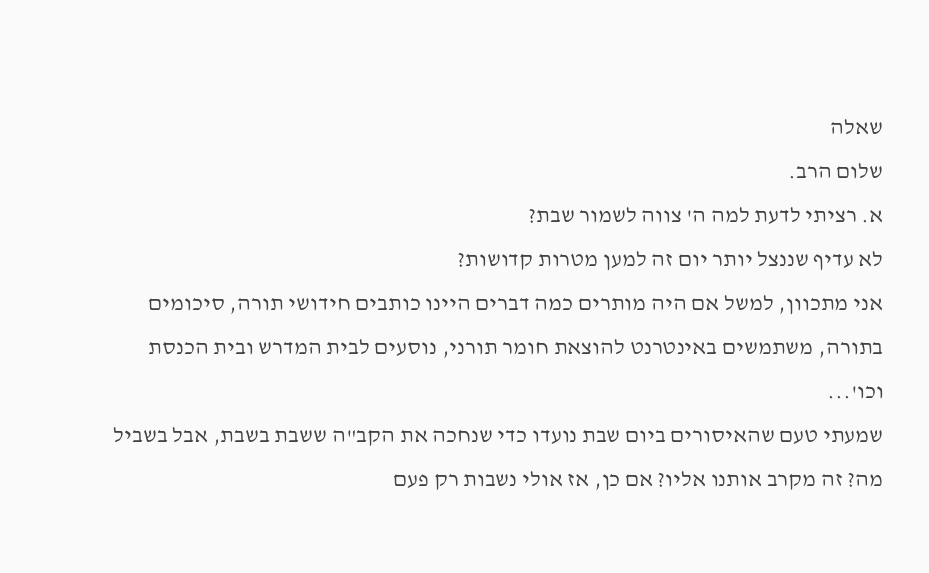שאלה
שלום הרב.
א. רציתי לדעת למה ה' צווה לשמור שבת?
לא עדיף שננצל יותר יום זה למען מטרות קדושות?
אני מתכוון, למשל אם היה מותרים כמה דברים היינו כותבים חידושי תורה, סיכומים בתורה, משתמשים באינטרנט להוצאת חומר תורני, נוסעים לבית המדרש ובית הכנסת וכו'...
שמעתי טעם שהאיסורים ביום שבת נועדו כדי שנחכה את הקב"ה ששבת בשבת, אבל בשביל מה? זה מקרב אותנו אליו? אם כן, אז אולי נשבות רק פעם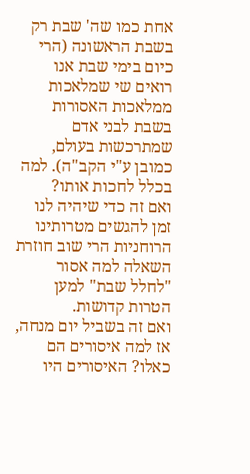אחת כמו שה' שבת רק בשבת הראשונה (הרי כיום בימי שבת אנו רואים שי שמלאכות ממלאכות האסורות בשבת לבני אדם שמתרכשות בעולם, כמובן ע"י הקב"ה). למה בכלל לחכות אותו?
ואם זה כדי שיהיה לנו זמן להגשים מטרותינו הרוחניות הרי שוב חוזרת השאלה למה אסור "לחלל שבת" למען הטרות קדושות.
ואם זה בשביל יום מנחה, אז למה איסורים הם כאלו? האיסורים היו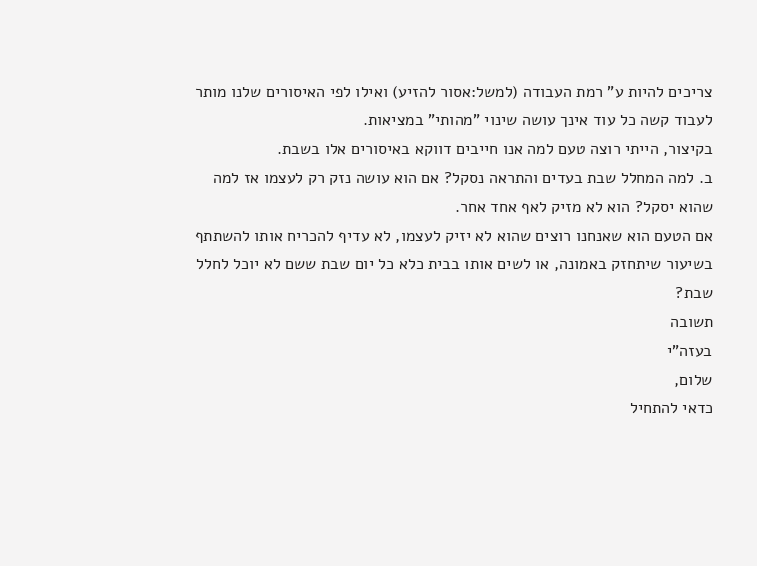צריכים להיות ע" רמת העבודה (למשל:אסור להזיע) ואילו לפי האיסורים שלנו מותר לעבוד קשה כל עוד אינך עושה שינוי "מהותי" במציאות.
בקיצור, הייתי רוצה טעם למה אנו חייבים דווקא באיסורים אלו בשבת.
ב. למה המחלל שבת בעדים והתראה נסקל? אם הוא עושה נזק רק לעצמו אז למה שהוא יסקל? הוא לא מזיק לאף אחד אחר.
אם הטעם הוא שאנחנו רוצים שהוא לא יזיק לעצמו, לא עדיף להכריח אותו להשתתף בשיעור שיתחזק באמונה, או לשים אותו בבית כלא כל יום שבת ששם לא יוכל לחלל שבת?
תשובה
בעזה"י
שלום,
כדאי להתחיל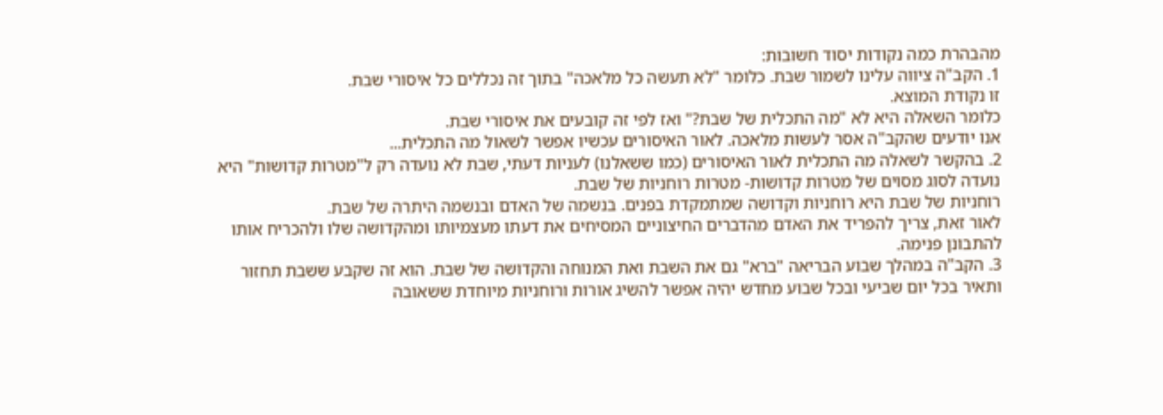מהבהרת כמה נקודות יסוד חשובות:
1. הקב"ה ציווה עלינו לשמור שבת. כלומר "לא תעשה כל מלאכה" בתוך זה נכללים כל איסורי שבת.
זו נקודת המוצא.
כלומר השאלה היא לא "מה התכלית של שבת?" ואז לפי זה קובעים את איסורי שבת.
אנו יודעים שהקב"ה אסר לעשות מלאכה. לאור האיסורים עכשיו אפשר לשאול מה התכלית...
2. בהקשר לשאלה מה התכלית לאור האיסורים (כמו ששאלנו) לעניות דעתי, שבת לא נועדה רק ל"מטרות קדושות" היא נועדה לסוג מסוים של מטרות קדושות- מטרות רוחניות של שבת.
רוחניות של שבת היא רוחניות וקדושה שמתמקדת בפנים. בנשמה של האדם ובנשמה היתרה של שבת.
לאור זאת, צריך להפריד את האדם מהדברים החיצוניים המסיחים את דעתו מעצמיותו ומהקדושה שלו ולהכריח אותו להתבונן פנימה.
3. הקב"ה במהלך שבוע הבריאה "ברא" גם את השבת ואת המנוחה והקדושה של שבת. הוא זה שקבע ששבת תחזור ותאיר בכל יום שביעי ובכל שבוע מחדש יהיה אפשר להשיג אורות ורוחניות מיוחדת ששאובה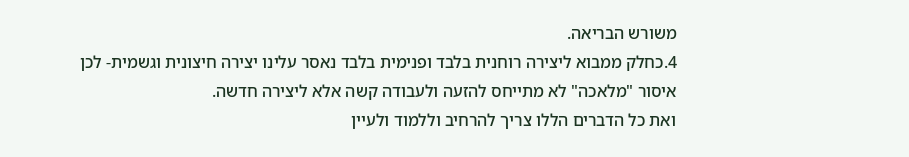משורש הבריאה.
4.כחלק ממבוא ליצירה רוחנית בלבד ופנימית בלבד נאסר עלינו יצירה חיצונית וגשמית- לכן איסור "מלאכה" לא מתייחס להזעה ולעבודה קשה אלא ליצירה חדשה.
ואת כל הדברים הללו צריך להרחיב וללמוד ולעיין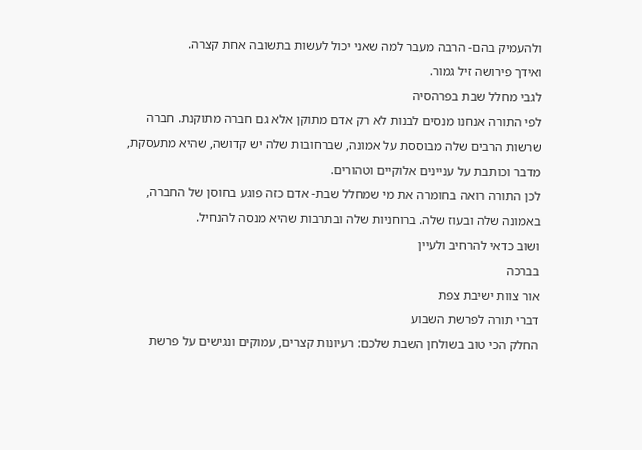ולהעמיק בהם- הרבה מעבר למה שאני יכול לעשות בתשובה אחת קצרה.
ואידך פירושה זיל גמור.
לגבי מחלל שבת בפרהסיה
לפי התורה אנחנו מנסים לבנות לא רק אדם מתוקן אלא גם חברה מתוקנת. חברה שרשות הרבים שלה מבוססת על אמונה, שברחובות שלה יש קדושה, שהיא מתעסקת, מדבר וכותבת על עניינים אלוקיים וטהורים.
לכן התורה רואה בחומרה את מי שמחלל שבת- אדם כזה פוגע בחוסן של החברה, באמונה שלה ובעוז שלה. ברוחניות שלה ובתרבות שהיא מנסה להנחיל.
ושוב כדאי להרחיב ולעיין
בברכה
אור צוות ישיבת צפת
דברי תורה לפרשת השבוע
החלק הכי טוב בשולחן השבת שלכם: רעיונות קצרים, עמוקים ונגישים על פרשת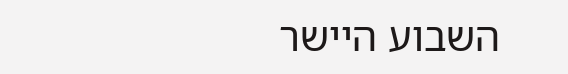השבוע היישר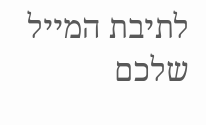לתיבת המייל שלכם